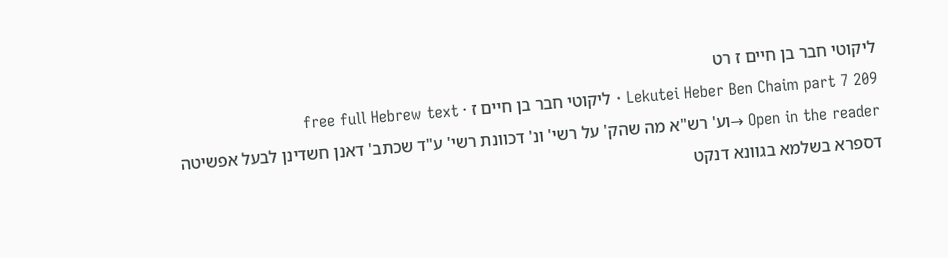ליקוטי חבר בן חיים ז רט
Lekutei Heber Ben Chaim part 7 209 · ליקוטי חבר בן חיים ז · free full Hebrew text
Open in the reader →וע' רש"א מה שהק' על רשי' ונ' דכוונת רשי' ע"ד שכתב' דאנן חשדינן לבעל אפשיטה דספרא בשלמא בגוונא דנקט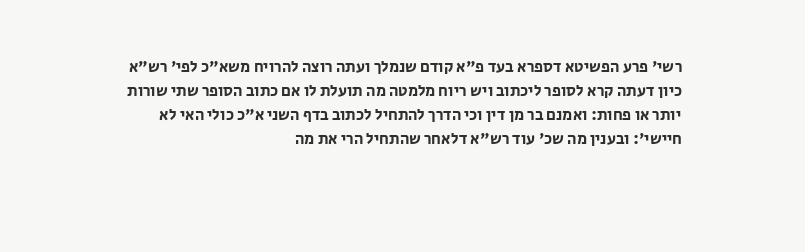רשי' פרע הפשיטא דספרא בעד פ"א קודם שנמלך ועתה רוצה להרויח משא"כ לפי' רש"א כיון דעתה קרא לסופר ליכתוב ויש ריוח מלמטה מה תועלת לו אם כתוב הסופר שתי שורות יותר או פחות: ואמנם בר מן דין וכי הדרך להתחיל לכתוב בדף השני א"כ כולי האי לא חיישי': ובענין מה שכ' עוד רש"א דלאחר שהתחיל הרי את מה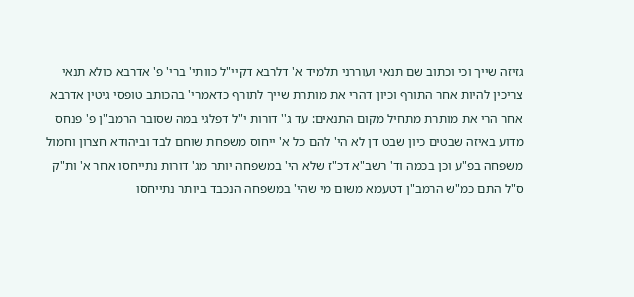גזיזה שייך וכי וכתוב שם תנאי ועוררני תלמיד א' דלרבא דקיי"ל כוותי' ברי' פ' אדרבא כולא תנאי צריכין להיות אחר התורף וכיון דהרי את מותרת שייך לתורף כדאמרי' בהכותב טופסי גיטין אדרבא אחר הרי את מותרת מתחיל מקום התנאים: עד ג'' דורות י"ל דפלגי במה שסובר הרמב"ן פ' פנחס מדוע באיזה שבטים כיון שבט דן לא הי' להם כל א' ייחוס משפחת שוחם לבד וביהודא חצרון וחמול משפחה בפ"ע וכן בכמה וד' רשב"א דכ"ז שלא הי' במשפחה יותר מג' דורות נתייחסו אחר א' ות"ק ס"ל התם כמ"ש הרמב"ן דטעמא משום מי שהי' במשפחה הנכבד ביותר נתייחסו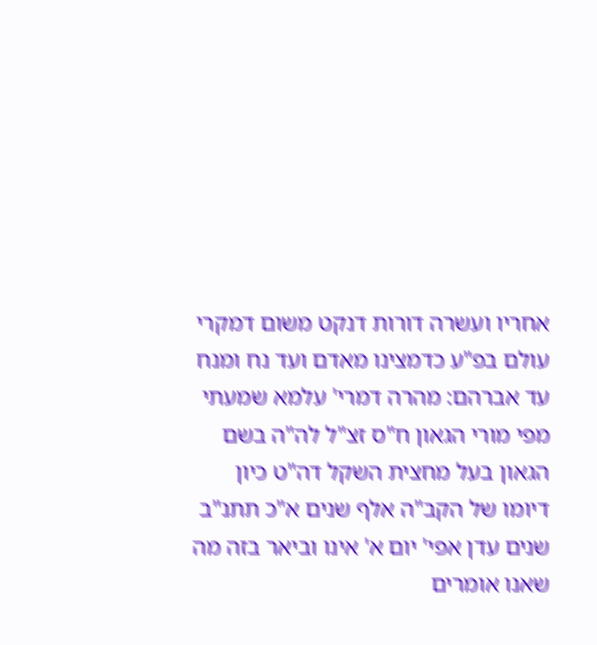אחריו ועשרה דורות דנקט משום דמקרי עולם בפ"ע כדמצינו מאדם ועד נח ומנח עד אברהם: מהרה דמרי' עלמא שמעתי מפי מורי הגאון ח"ס זצ"ל לה"ה בשם הגאון בעל מחצית השקל דה"ט כיון דיומו של הקב"ה אלף שנים א"כ תתנ"ב שנים עדן אפי' יום א' אינו וביאר בזה מה שאנו אומרים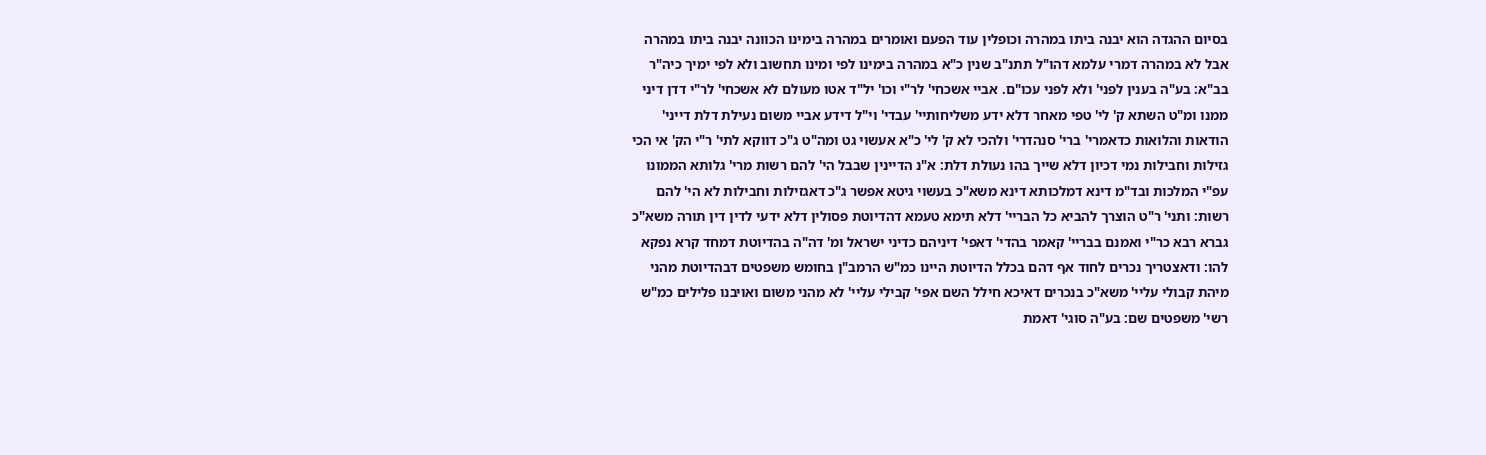בסיום ההגדה הוא יבנה ביתו במהרה וכופלין עוד הפעם ואומרים במהרה בימינו הכוונה יבנה ביתו במהרה אבל לא במהרה דמרי עלמא דהו"ל תתנ"ב שנין כ"א במהרה בימינו לפי ומינו תחשוב ולא לפי ימיך כיה"ר בב"א: בע"ה בענין לפני' ולא לפני עכו"ם. אביי אשכחי' לר"י וכו' יל"ד אטו מעולם לא אשכחי' לר"י דדן דיני ממנו ומ"ט השתא ק' לי' טפי מאחר דלא ידע משליחותיי' עבדי' וי"ל דידע אביי משום נעילת דלת דייני' הודאות והלואות כדאמרי' ברי' סנהדרי' ולהכי לא ק' לי' כ"א אעשוי גט ומה"ט ג"כ דווקא לתי' ר"י הק' אי הכי גזילות וחבילות נמי דכיון דלא שייך בהו נעולת דלת: א"נ הדיינין שבבל הי' להם רשות מרי' גלותא הממונו עפ"י המלכות ובד"מ דינא דמלכותא דינא משא"כ בעשוי גיטא אפשר ג"כ דאגזילות וחבילות לא הי' להם רשות: ותני' ר"ט הוצרך להביא כל הבריי' דלא תימא טעמא דהדיוטת פסולין דלא ידעי לדין דין תורה משא"כ גברא רבא כר"י ואמנם בבריי' קאמר בהדי' דאפי' דיניהם כדיני ישראל ומ' דה"ה בהדיוטת דמחד קרא נפקא להו: ודאצטריך נכרים לחוד אף דהם בכלל הדיוטת היינו כמ"ש הרמב"ן בחומש משפטים דבהדיוטת מהני מיהת קבולי עליי' משא"כ בנכרים דאיכא חילל השם אפי' קבילי עליי' לא מהני משום ואויבנו פלילים כמ"ש רשי' משפטים שם: בע"ה סוגי' דאמת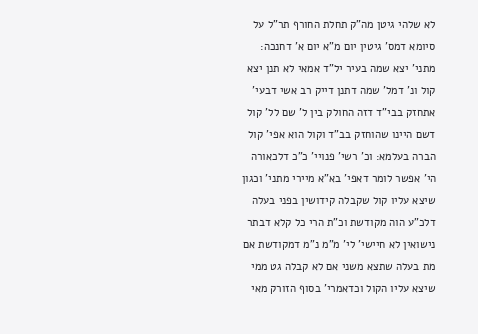לא שלהי גיטן מה"ק תחלת החורף תר"ל על סיומא דמס' גיטין יום מ"א יום א' דחנכה: מתני' יצא שמה בעיר יל"ד אמאי לא תנן יצא קול ונ' דמל' שמה דתנן דייק רב אשי דבעי' אתחזק בבי"ד דזה החולק בין ל' שם לל' קול דשם היינו שהוחזק בב"ד וקול הוא אפי' קול הברה בעלמא: וכ' רשי' פנויי' כ"כ דלכאורה הי' אפשר לומר דאפי' בא"א מיירי מתני' וכגון שיצא עליו קול שקבלה קידושין בפני בעלה דלכ"ע הוה מקודשת וכ"ת הרי כל קלא דבתר נישואין לא חיישי' לי' מ"מ נ"מ דמקודשת אם מת בעלה שתצא משני אם לא קבלה גט ממי שיצא עליו הקול וכדאמרי' בסוף הזורק מאי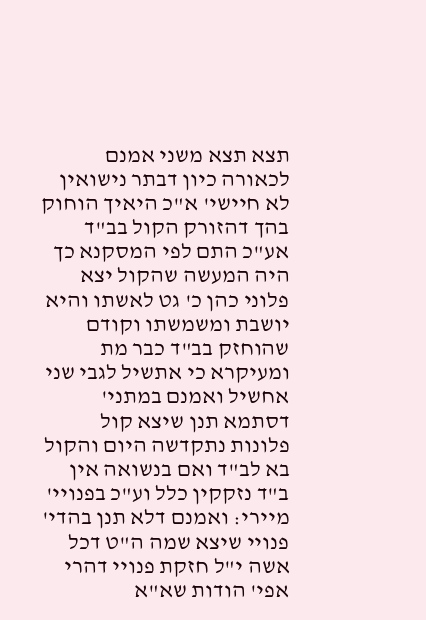תצא תצא משני אמנם לכאורה כיון דבתר נישואין לא חיישי' א"כ היאיך הוחוק בהך דהזורק הקול בב"ד אע"כ התם לפי המסקנא כך היה המעשה שהקול יצא פלוני כהן כ' גט לאשתו והיא יושבת ומשמשתו וקודם שהוחזק בב"ד כבר מת ומעיקרא כי אתשיל לגבי שני אחשיל ואמנם במתני' דסתמא תנן שיצא קול פלונות נתקדשה היום והקול בא לב"ד ואם בנשואה אין ב"ד נזקקין כלל וע"כ בפנויי' מיירי: ואמנם דלא תנן בהדי' פנויי שיצא שמה ה"ט דכל אשה י"ל חזקת פנויי דהרי אפי' הודות שא"א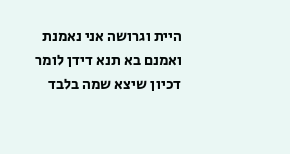היית וגרושה אני נאמנת ואמנם בא תנא דידן לומר דכיון שיצא שמה בלבד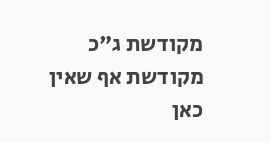מקודשת ג"כ מקודשת אף שאין כאן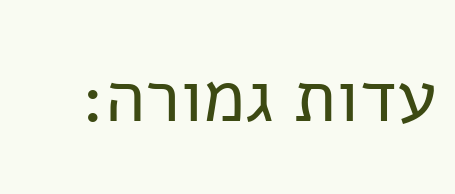עדות גמורה: